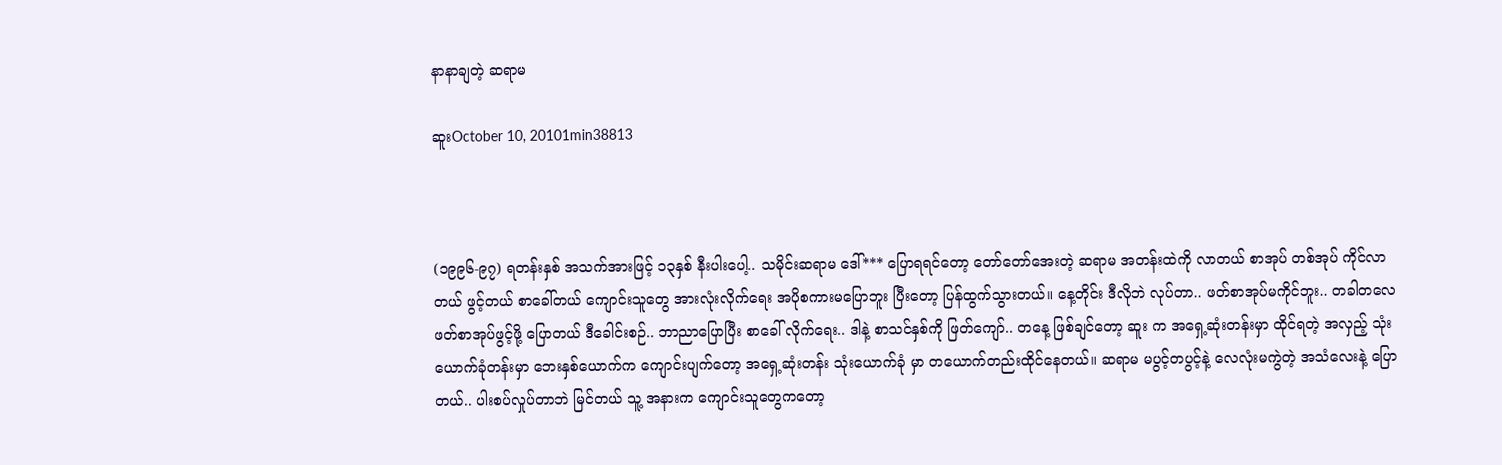နာနာချတဲ့ ဆရာမ

ဆူးOctober 10, 20101min38813



(၁၉၉၆-၉၇) ရတန်းနှစ် အသက်အားဖြင့် ၁၃နှစ် နီးပါးပေါ့.. သမိုင်းဆရာမ ဒေါ်*** ပြောရရင်တော့ တော်တော်အေးတဲ့ ဆရာမ အတန်းထဲကို လာတယ် စာအုပ် တစ်အုပ် ကိုင်လာတယ် ဖွင့်တယ် စာခေါ်တယ် ကျောင်းသူတွေ အားလုံးလိုက်ရေး အပိုစကားမပြောဘူး ပြီးတော့ ပြန်ထွက်သွားတယ်။ နေ့တိုင်း ဒီလိုဘဲ လုပ်တာ.. ဖတ်စာအုပ်မကိုင်ဘူး.. တခါတလေ ဖတ်စာအုပ်ဖွင့်ဖို့ ပြောတယ် ဒီခေါင်းစဉ်.. ဘာညာပြောပြီး စာခေါ် လိုက်ရေး.. ဒါနဲ့ စာသင်နှစ်ကို ဖြတ်ကျော်.. တနေ့ ဖြစ်ချင်တော့ ဆူး က အရှေ့ဆုံးတန်းမှာ ထိုင်ရတဲ့ အလှည့် သုံးယောက်ခုံတန်းမှာ ဘေးနှစ်ယောက်က ကျောင်းပျက်တော့ အရှေ့ဆုံးတန်း သုံးယောက်ခုံ မှာ တယောက်တည်းထိုင်နေတယ်။ ဆရာမ မပွင့်တပွင့်နဲ့ လေလုံးမကွဲတဲ့ အသံလေးနဲ့ ပြောတယ်.. ပါးစပ်လှုပ်တာဘဲ မြင်တယ် သူ့ အနားက ကျောင်းသူတွေကတော့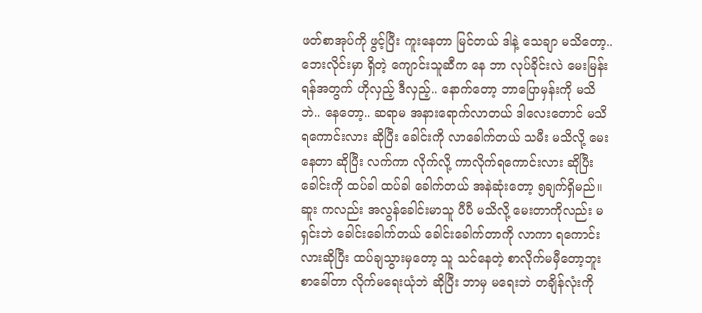ဖတ်စာအုပ်ကို ဖွင့်ပြီး ကူးနေတာ မြင်တယ် ဒါနဲ့ သေချာ မသိတော့.. ဘေးလိုင်းမှာ ရှိတဲ့ ကျောင်းသူဆီက နေ ဘာ လုပ်ခိုင်းလဲ မေးမြန်းရန်အတွက် ဟိုလှည့် ဒီလှည့်.. နောက်တော့ ဘာပြောမှန်းကို မသိဘဲ.. နေတော့.. ဆရာမ အနားရောက်လာတယ် ဒါလေးတောင် မသိရကောင်းလား ဆိုပြီး ခေါင်းကို လာခေါက်တယ် သမီး မသိလို့ မေးနေတာ ဆိုပြီး လက်ကာ လိုက်လို့ ကာလိုက်ရကောင်းလား ဆိုပြီး ခေါင်းကို ထပ်ခါ ထပ်ခါ ခေါက်တယ် အနဲဆုံးတော့ ၅ချက်ရှိမည်။ ဆူး ကလည်း အလွန်ခေါင်းမာသူ ပီပီ မသိလို့ မေးတာကိုလည်း မရှင်းဘဲ ခေါင်းခေါက်တယ် ခေါင်းခေါက်တာကို လာကာ ရကောင်းလားဆိုပြီး ထပ်ချသွားမှတော့ သူ သင်နေတဲ့ စာလိုက်မမှီတော့ဘူး စာခေါ်တာ လိုက်မရေးယုံဘဲ ဆိုပြီး ဘာမှ မရေးဘဲ တချိန်လုံးကို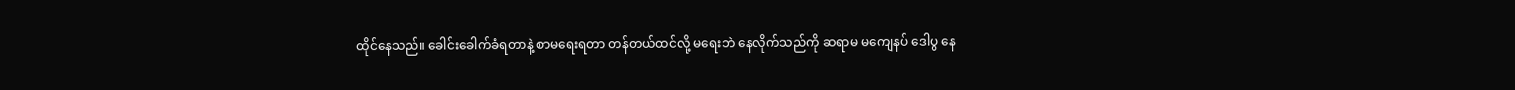ထိုင်နေသည်။ ခေါင်းခေါက်ခံရတာနဲ့ စာမရေးရတာ တန်တယ်ထင်လို့ မရေးဘဲ နေလိုက်သည်ကို ဆရာမ မကျေနပ် ဒေါပွ နေ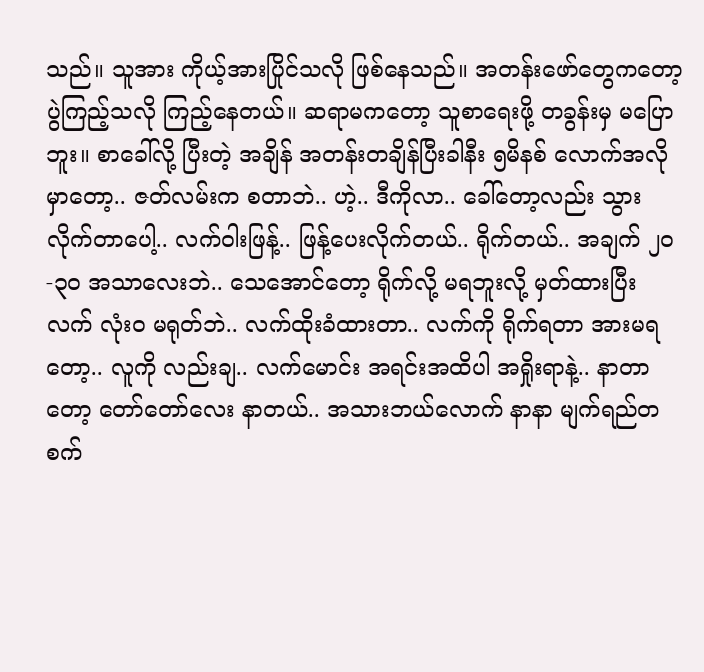သည်။ သူအား ကိုယ့်အားပြိုင်သလို ဖြစ်နေသည်။ အတန်းဖော်တွေကတော့ ပွဲကြည့်သလို ကြည့်နေတယ်။ ဆရာမကတော့ သူစာရေးဖို့ တခွန်းမှ မပြောဘူး။ စာခေါ်လို့ ပြီးတဲ့ အချိန် အတန်းတချိန်ပြီးခါနီး ၅မိနစ် လောက်အလိုမှာတော့.. ဇတ်လမ်းက စတာဘဲ.. ဟဲ့.. ဒီကိုလာ.. ခေါ်တော့လည်း သွားလိုက်တာပေါ့.. လက်ဝါးဖြန့်.. ဖြန့်ပေးလိုက်တယ်.. ရိုက်တယ်.. အချက် ၂၀-၃ဝ အသာလေးဘဲ.. သေအောင်တော့ ရိုက်လို့ မရဘူးလို့ မှတ်ထားပြီး လက် လုံးဝ မရုတ်ဘဲ.. လက်ထိုးခံထားတာ.. လက်ကို ရိုက်ရတာ အားမရတော့.. လူကို လည်းချ.. လက်မောင်း အရင်းအထိပါ အရှိုးရာနဲ့.. နာတာတော့ တော်တော်လေး နာတယ်.. အသားဘယ်လောက် နာနာ မျက်ရည်တစက်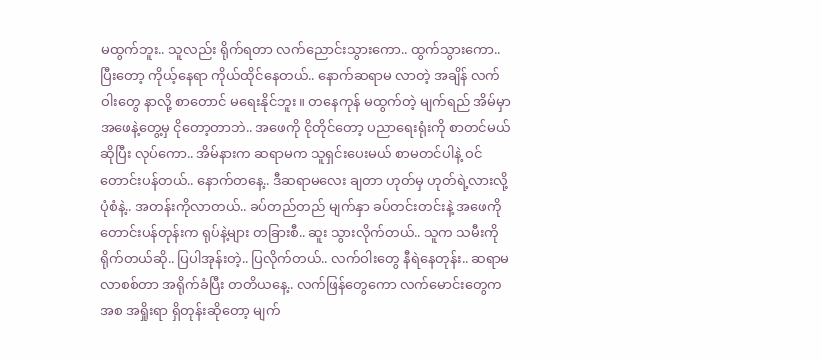မထွက်ဘူး.. သူလည်း ရိုက်ရတာ လက်ညောင်းသွားကော.. ထွက်သွားကော.. ပြီးတော့ ကိုယ့်နေရာ ကိုယ်ထိုင်နေတယ်.. နောက်ဆရာမ လာတဲ့ အချိန် လက်ဝါးတွေ နာလို့ စာတောင် မရေးနိုင်ဘူး။ တနေကုန် မထွက်တဲ့ မျက်ရည် အိမ်မှာ အဖေနဲ့တွေ့မှ ငိုတော့တာဘဲ.. အဖေကို ငိုတိုင်တော့ ပညာရေးရုံးကို စာတင်မယ် ဆိုပြီး လုပ်ကော.. အိမ်နားက ဆရာမက သူရှင်းပေးမယ် စာမတင်ပါနဲ့ ဝင်တောင်းပန်တယ်.. နောက်တနေ့.. ဒီဆရာမလေး ချတာ ဟုတ်မှ ဟုတ်ရဲ့လားလို့ ပုံစံနဲ့.. အတန်းကိုလာတယ်.. ခပ်တည်တည် မျက်နှာ ခပ်တင်းတင်းနဲ့ အဖေကို တောင်းပန်တုန်းက ရုပ်နဲ့များ တခြားစီ.. ဆူး သွားလိုက်တယ်.. သူက သမီးကို ရိုက်တယ်ဆို.. ပြပါအုန်းတဲ့.. ပြလိုက်တယ်.. လက်ဝါးတွေ နီရဲနေတုန်း.. ဆရာမ လာစစ်တာ အရိုက်ခံပြီး တတိယနေ့.. လက်ဖြန်တွေကော လက်မောင်းတွေက အစ အရှိုးရာ ရှိတုန်းဆိုတော့ မျက်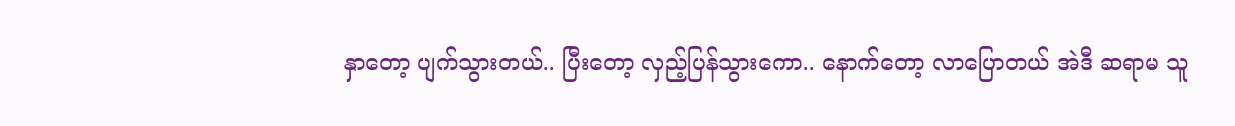နှာတော့ ပျက်သွားတယ်.. ပြီးတော့ လှည့်ပြန်သွားကော.. နောက်တော့ လာပြောတယ် အဲဒီ ဆရာမ သူ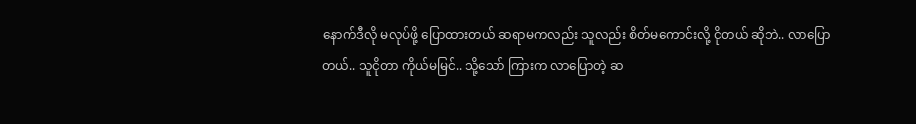နောက်ဒီလို မလုပ်ဖို့ ပြောထားတယ် ဆရာမကလည်း သူလည်း စိတ်မကောင်းလို့ ငိုတယ် ဆိုဘဲ.. လာပြောတယ်.. သူငိုတာ ကိုယ်မမြင်.. သို့သော် ကြားက လာပြောတဲ့ ဆ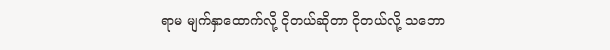ရာမ မျက်နှာထောက်လို့ ငိုတယ်ဆိုတာ ငိုတယ်လို့ သဘော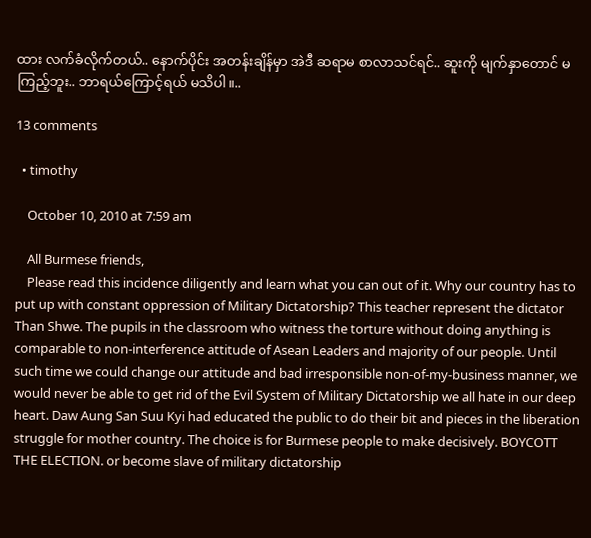ထား လက်ခံလိုက်တယ်.. နောက်ပိုင်း အတန်းချိန်မှာ အဲဒီ ဆရာမ စာလာသင်ရင်.. ဆူးကို မျက်နှာတောင် မကြည့်ဘူး.. ဘာရယ်ကြောင့်ရယ် မသိပါ။..

13 comments

  • timothy

    October 10, 2010 at 7:59 am

    All Burmese friends,
    Please read this incidence diligently and learn what you can out of it. Why our country has to put up with constant oppression of Military Dictatorship? This teacher represent the dictator Than Shwe. The pupils in the classroom who witness the torture without doing anything is comparable to non-interference attitude of Asean Leaders and majority of our people. Until such time we could change our attitude and bad irresponsible non-of-my-business manner, we would never be able to get rid of the Evil System of Military Dictatorship we all hate in our deep heart. Daw Aung San Suu Kyi had educated the public to do their bit and pieces in the liberation struggle for mother country. The choice is for Burmese people to make decisively. BOYCOTT THE ELECTION. or become slave of military dictatorship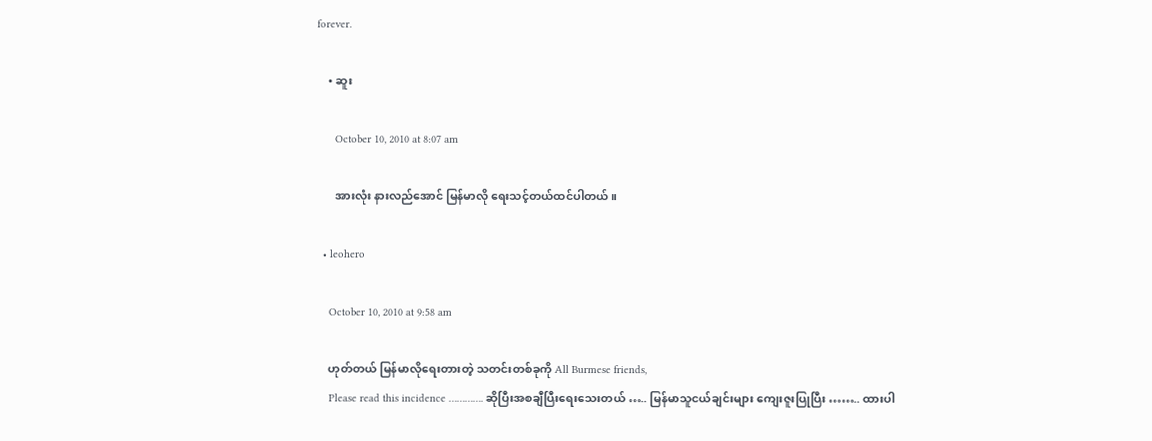forever.

    • ဆူး

      October 10, 2010 at 8:07 am

      အားလုံး နားလည်အောင် မြန်မာလို ရေးသင့်တယ်ထင်ပါတယ်။

  • leohero

    October 10, 2010 at 9:58 am

    ဟုတ်တယ် မြန်မာလိုရေးတားတဲ့ သတင်းတစ်ခုကို All Burmese friends,
    Please read this incidence …………. ဆိုပြီးအစချီပြီးရေးသေးတယ် ….. မြန်မာသူငယ်ချင်းများ ကျေးဇူးပြုပြီး …….. ထားပါ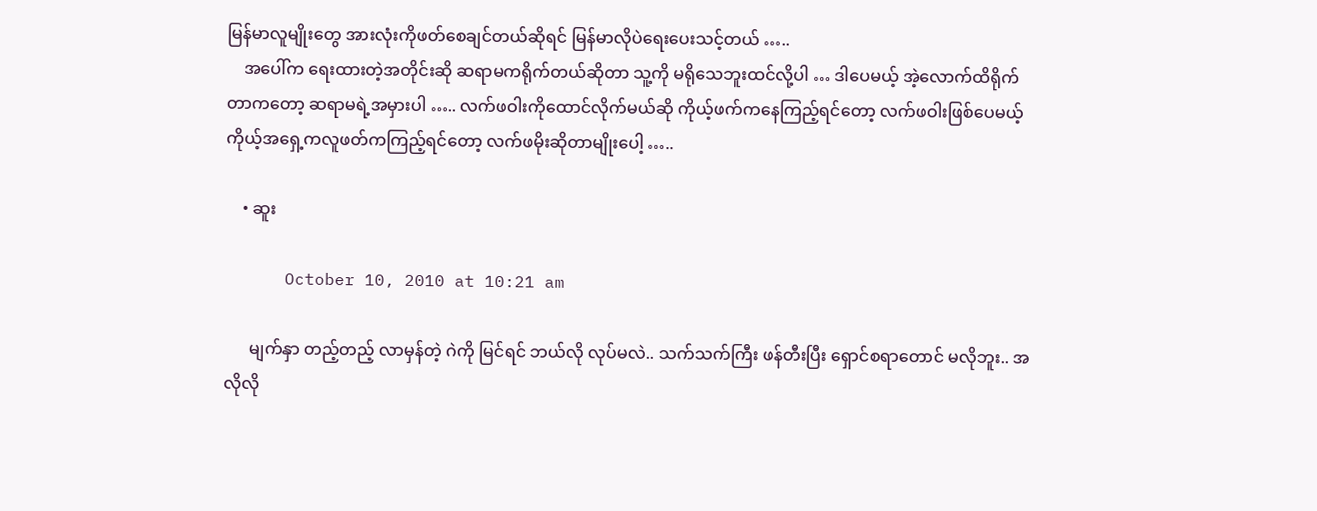မြန်မာလူမျိုးတွေ အားလုံးကိုဖတ်စေချင်တယ်ဆိုရင် မြန်မာလိုပဲရေးပေးသင့်တယ် …..
    အပေါ်က ရေးထားတဲ့အတိုင်းဆို ဆရာမကရိုက်တယ်ဆိုတာ သူ့ကို မရိုသေဘူးထင်လို့ပါ … ဒါပေမယ့် အဲ့လောက်ထိရိုက်တာကတော့ ဆရာမရဲ့အမှားပါ ….. လက်ဖဝါးကိုထောင်လိုက်မယ်ဆို ကိုယ့်ဖက်ကနေကြည့်ရင်တော့ လက်ဖဝါးဖြစ်ပေမယ့် ကိုယ့်အရှေ့ကလူဖတ်ကကြည့်ရင်တော့ လက်ဖမိုးဆိုတာမျိုးပေါ့ …..

    • ဆူး

      October 10, 2010 at 10:21 am

      မျက်နှာ တည့်တည့် လာမှန်တဲ့ ဂဲကို မြင်ရင် ဘယ်လို လုပ်မလဲ.. သက်သက်ကြီး ဖန်တီးပြီး ရှောင်စရာတောင် မလိုဘူး.. အလိုလို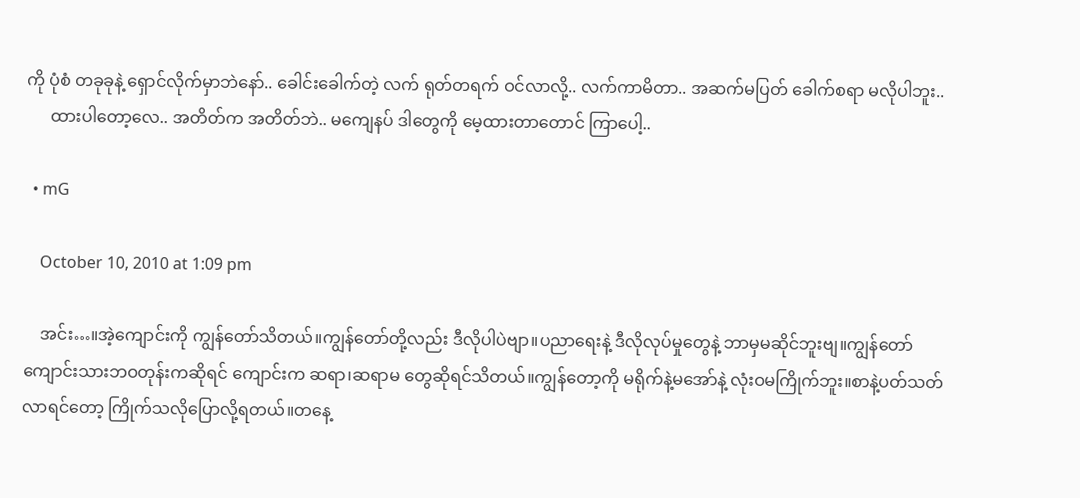ကို ပုံစံ တခုခုနဲ့ ရှောင်လိုက်မှာဘဲနော်.. ခေါင်းခေါက်တဲ့ လက် ရုတ်တရက် ဝင်လာလို့.. လက်ကာမိတာ.. အဆက်မပြတ် ခေါက်စရာ မလိုပါဘူး..
      ထားပါတော့လေ.. အတိတ်က အတိတ်ဘဲ.. မကျေနပ် ဒါတွေကို မေ့ထားတာတောင် ကြာပေါ့..

  • mG

    October 10, 2010 at 1:09 pm

    အင်း…။အဲ့ကျောင်းကို ကျွန်တော်သိတယ်။ကျွန်တော်တို့လည်း ဒီလိုပါပဲဗျာ။ပညာရေးနဲ့ ဒီလိုလုပ်မှုတွေနဲ့ ဘာမှမဆိုင်ဘူးဗျ။ကျွန်တော်ကျောင်းသားဘဝတုန်းကဆိုရင် ကျောင်းက ဆရာ၊ဆရာမ တွေဆိုရင်သိတယ်။ကျွန်တော့ကို မရိုက်နဲ့မအော်နဲ့ လုံးဝမကြိုက်ဘူး။စာနဲ့ပတ်သတ်လာရင်တော့ ကြိုက်သလိုပြောလို့ရတယ်။တနေ့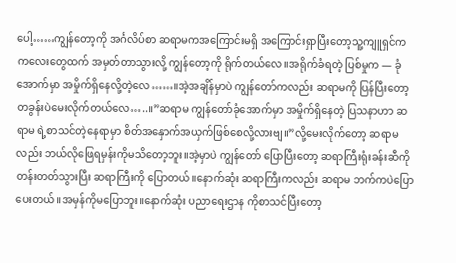ပေါ့……ကျွန်တော့ကို အင်္ဂလိပ်စာ ဆရာမကအကြောင်းမရှိ အကြောင်းရှာပြီးတော့သူ့ကျူရှင်က ကလေးတွေထက် အမှတ်တာသွားလို့ ကျွန်တော့ကို ရိုက်တယ်လေ။အရိုက်ခံရတဲ့ ပြစ်မှုက — ခုံအောက်မှာ အမှိုက်ရှိနေလို့တဲ့လေ……။အဲ့အချိန်မှာပဲ ကျွန်တော်ကလည်း ဆရာမကို ပြန်ပြီးတော့ တခွန်းပဲမေးလိုက်တယ်လေ…..။”ဆရာမ ကျွန်တော်ခုံအောက်မှာ အမှိုက်ရှိနေတဲ့ ပြသနာဟာ ဆရာမ ရဲ့စာသင်တဲ့နေရာမှာ စိတ်အနှောက်အယှက်ဖြစ်စေလို့လားဗျ။”လို့မေးလိုက်တော့ ဆရာမလည်း ဘယ်လိုဖြေရမှန်းကိုမသိတော့ဘူး။အဲ့မှာပဲ ကျွန်တော် ပြောပြီးတော့ ဆရာကြီးရုံးခန်းဆီကို တန်းတတ်သွားပြီး ဆရာကြီးကို ပြောတယ်။နောက်ဆုံး ဆရာကြီးကလည်း ဆရာမ ဘက်ကပဲပြောပေးတယ်။အမှန်ကိုမပြောဘူး။နောက်ဆုံး ပညာရေးဌာန ကိုစာသင်ပြီးတော့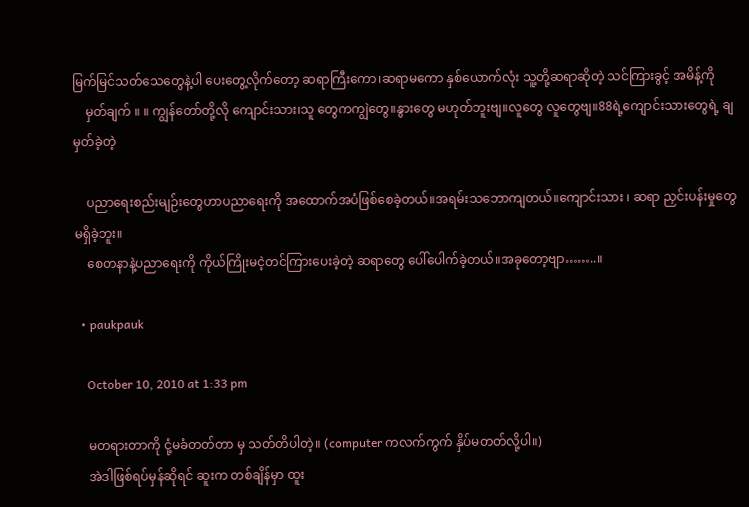မြက်မြင်သတ်သေတွေနဲ့ပါ ပေးတွေ့လိုက်တော့ ဆရာကြီးကော၊ဆရာမကော နှစ်ယောက်လုံး သူ့တို့ဆရာဆိုတဲ့ သင်ကြားခွင့် အမိန့်ကို
    မှတ်ချက် ။ ။ ကျွန်တော်တို့လို ကျောင်းသား၊သူ တွေကကျွဲတွေ။နွားတွေ မဟုတ်ဘူးဗျ။လူတွေ လူတွေဗျ။88ရဲ့ကျောင်းသားတွေရဲ့ ချမှတ်ခဲ့တဲ့

    ပညာရေးစည်းမျဉ်းတွေဟာပညာရေးကို အထောက်အပံဖြစ်စေခဲ့တယ်။အရမ်းသဘောကျတယ်။ကျောင်းသား ၊ ဆရာ ညှင်းပန်းမှုတွေ မရှိခဲ့ဘူး။
    စေတနာနဲ့ပညာရေးကို ကိုယ်ကြိုးမငဲ့တင်ကြားပေးခဲ့တဲ့ ဆရာတွေ ပေါ်ပေါက်ခဲ့တယ်။အခုတော့ဗျာ……..။

  • paukpauk

    October 10, 2010 at 1:33 pm

    မတရားတာကို ငုံ့မခံတတ်တာ မှ သတ်တိပါတဲ့။ (computer ကလက်ကွက် နှိပ်မတတ်လို့ပါ။)
    အဲဒါဖြစ်ရပ်မှန်ဆိုရင် ဆူးက တစ်ချိန်မှာ ထူး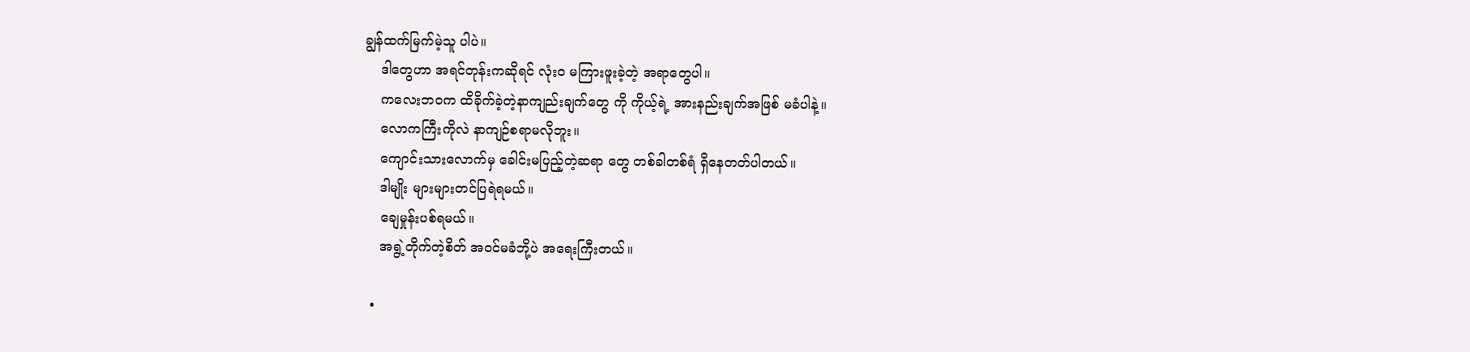ချွန်ထက်မြက်မဲ့သူ ပါပဲ။
    ဒါတွေဟာ အရင်တုန်းကဆိုရင် လုံးဝ မကြားဖူးခဲ့တဲ့ အရာတွေပါ။
    ကလေးဘဝက ထိခိုက်ခဲ့တဲ့နာကျည်းချက်တွေ ကို ကိုယ့်ရဲ့ အားနည်းချက်အဖြစ် မခံပါနဲ့။
    လောကကြီးကိုလဲ နာကျဉ်စရာမလိုဘူး။
    ကျောင်းသားလောက်မှ ခေါင်းမပြည့်တဲ့ဆရာ တွေ တစ်ခါတစ်ရံ ရှိနေတတ်ပါတယ်။
    ဒါမျိုး များများတင်ပြရဲရမယ်။
    ချေမှုန်းပစ်ရမယ်။
    အရွဲ့တိုက်တဲ့စိတ် အဝင်မခံဘို့ပဲ အရေးကြီးတယ်။

  •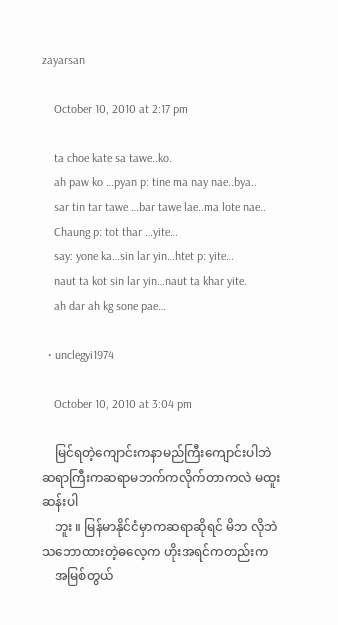zayarsan

    October 10, 2010 at 2:17 pm

    ta choe kate sa tawe..ko.
    ah paw ko …pyan p: tine ma nay nae..bya..
    sar tin tar tawe …bar tawe lae..ma lote nae..
    Chaung p: tot thar …yite…
    say: yone ka…sin lar yin…htet p: yite…
    naut ta kot sin lar yin…naut ta khar yite.
    ah dar ah kg sone pae…

  • unclegyi1974

    October 10, 2010 at 3:04 pm

    မြင်ရတဲ့ကျောင်းကနာမည်ကြီးကျောင်းပါဘဲ ဆရာကြီးကဆရာမဘက်ကလိုက်တာကလဲ မထူးဆန်းပါ
    ဘူး ။ မြန်မာနိုင်ငံမှာကဆရာဆိုရင် မိဘ လိုဘဲသဘောထားတဲ့ဓလေ့က ဟိုးအရင်ကတည်းက
    အမြစ်တွယ်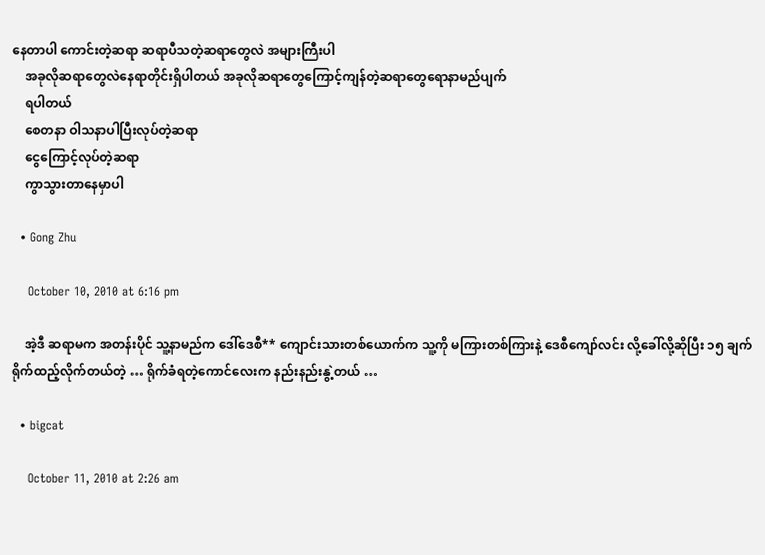နေတာပါ ကောင်းတဲ့ဆရာ ဆရာပီသတဲ့ဆရာတွေလဲ အများကြီးပါ
    အခုလိုဆရာတွေလဲနေရာတိုင်းရှိပါတယ် အခုလိုဆရာတွေကြောင့်ကျန်တဲ့ဆရာတွေရောနာမည်ပျက်
    ရပါတယ်
    စေတနာ ဝါသနာပါပြီးလုပ်တဲ့ဆရာ
    ငွေကြောင့်လုပ်တဲ့ဆရာ
    ကွာသွားတာနေမှာပါ

  • Gong Zhu

    October 10, 2010 at 6:16 pm

    အဲ့ဒီ ဆရာမက အတန်းပိုင် သူ့နာမည်က ဒေါ်ဒေစီ** ကျောင်းသားတစ်ယောက်က သူ့ကို မကြားတစ်ကြားနဲ့ ဒေစီကျော်လင်း လို့ခေါ်လို့ဆိုပြီး ၁၅ ချက်ရိုက်ထည့်လိုက်တယ်တဲ့ … ရိုက်ခံရတဲ့ကောင်လေးက နည်းနည်းနွဲ့တယ် …

  • bigcat

    October 11, 2010 at 2:26 am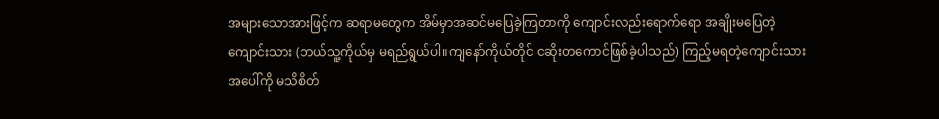အများသောအားဖြင့်က ဆရာမတွေက အိမ်မှာအဆင်မပြေခဲ့ကြတာကို ကျောင်းလည်းရောက်ရော အချိုးမပြေတဲ့ကျောင်းသား (ဘယ်သူ့ကိုယ်မှ မရည်ရွယ်ပါ။ကျနော်ကိုယ်တိုင် ငဆိုးတကောင်ဖြစ်ခဲ့ပါသည်) ကြည့်မရတဲ့ကျောင်းသား အပေါ်ကို မသိစိတ်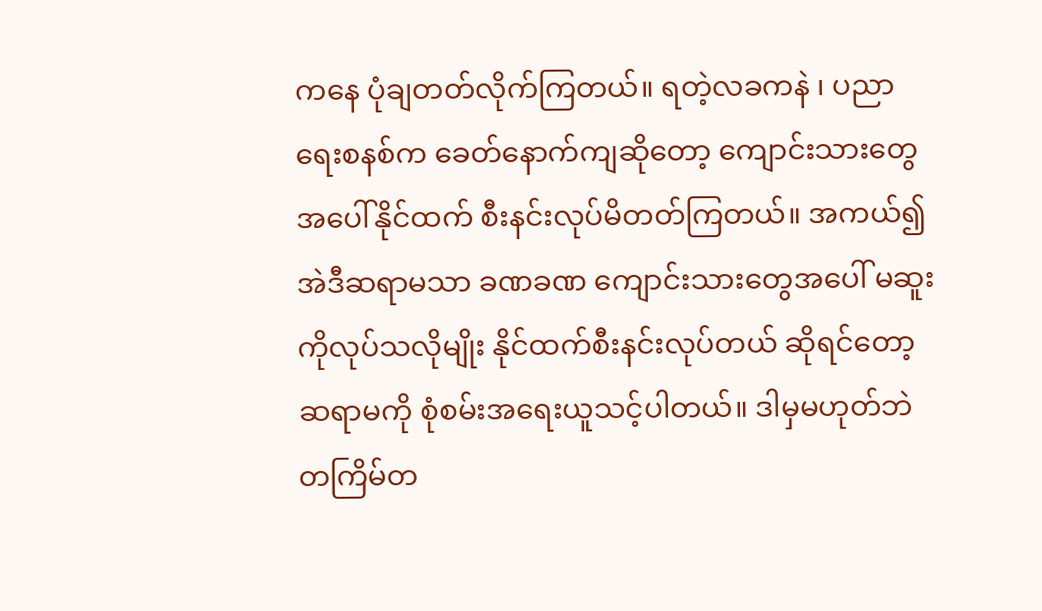ကနေ ပုံချတတ်လိုက်ကြတယ်။ ရတဲ့လခကနဲ ၊ ပညာရေးစနစ်က ခေတ်နောက်ကျဆိုတော့ ကျောင်းသားတွေ အပေါ်နိုင်ထက် စီးနင်းလုပ်မိတတ်ကြတယ်။ အကယ်၍ အဲဒီဆရာမသာ ခဏခဏ ကျောင်းသားတွေအပေါ် မဆူးကိုလုပ်သလိုမျိုး နိုင်ထက်စီးနင်းလုပ်တယ် ဆိုရင်တော့ ဆရာမကို စုံစမ်းအရေးယူသင့်ပါတယ်။ ဒါမှမဟုတ်ဘဲ တကြိမ်တ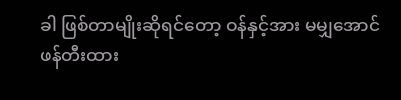ခါ ဖြစ်တာမျိုးဆိုရင်တော့ ဝန်နှင့်အား မမျှအောင် ဖန်တီးထား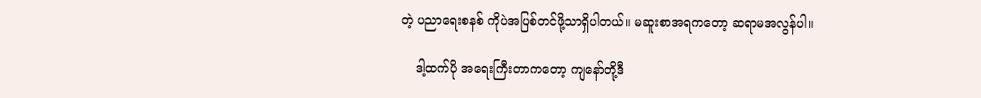တဲ့ ပညာရေးစနစ် ကိုပဲအပြစ်တင်ဖို့သာရှိပါတယ်။ မဆူးစာအရကတော့ ဆရာမအလွန်ပါ။

    ဒါ့ထက်ပို အရေးကြီးတာကတော့ ကျနော်တို့ဒီ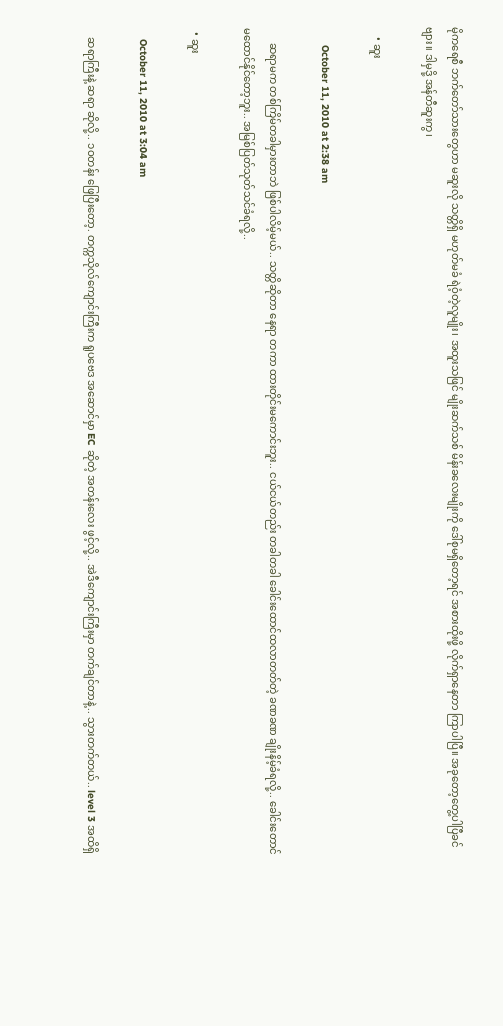မိုကရေစီ ဘက်တော်သားတွေဟာ မဆူးလို သတ္တိရှိ မဟုတ်မခံ ရဲဝံ့တဲ့လူမျိုး၊ အထူးသဖြင် မျိုးဆက်သစ် မိန်းခလေးမျိုးကို ဒေါ်စုမရှိတော့ရင် အစားထိုးဖို့ လိုက်ရှာနေတာ ကြာပါပြီ။ အခုတော့တွေ့ပါပြီခင်ဗျား။ ဒါမှဒို့ အန်တီဆူးကွ၊

    • ဆူး

      October 11, 2010 at 2:38 am

      ဆရာမက တစ်ကြိမ်တခါမှားတာဘဲ ဖြစ်ပါလိမ့်မယ်.. သတ္တိဆိုတာ နေရာ တကာ ထားတိုင်းမကောင်းဘူး.. ငယ်ငယ်တည်း တခါတခါ ခေါင်းထောင်ထလာတတ်တဲ့ ခဏခဏ ချိုးနိမ့်ခံရလို့.. ခေါင်းတောင် မထောင်နိုင်တော့ဘူး.. အမြစ်ပြတ်သုတ်သင်ခံရလို့..

  • ဆူး

    October 11, 2010 at 3:04 am

    ဆရာကြီးနဲ့ ဆရာ ဆိုလို့.. ၁ဝတန်း ဖြေပြီးတော့. တက္ကသိုလ်ကျောင်းကြီးက ရူပဗေဒ အဆောင်မှာ EC ဆိုတဲ့ အတန်းလေး ဖွင့်လို့.. အဲဒီကျောင်းကြီးမှာ တက်ချင်တာနဲ့.. သွားတက်တယ်.. level 3 အထိရှိ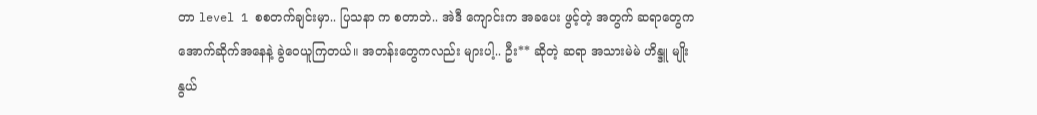တာ level 1 စစတက်ချင်းမှာ.. ပြသနာ က စတာဘဲ.. အဲဒီ ကျောင်းက အခပေး ဖွင့်တဲ့ အတွက် ဆရာတွေက အောက်ဆိုက်အနေနဲ့ ခွဲဝေယူကြတယ်။ အတန်းတွေကလည်း များပါ့.. ဦး** ဆိုတဲ့ ဆရာ အသားမဲမဲ ဟိန္ဒူ မျိုးနွယ်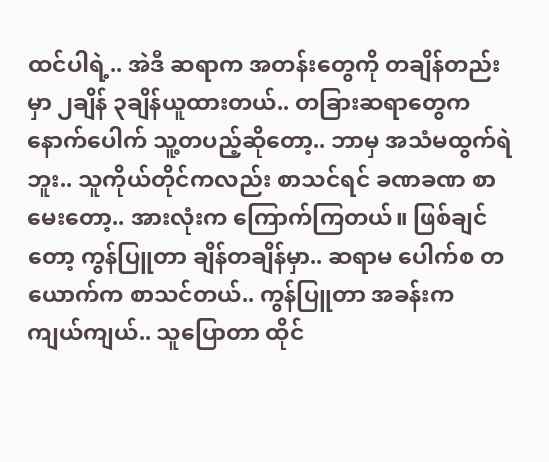ထင်ပါရဲ့.. အဲဒီ ဆရာက အတန်းတွေကို တချိန်တည်းမှာ ၂ချိန် ၃ချိန်ယူထားတယ်.. တခြားဆရာတွေက နောက်ပေါက် သူ့တပည့်ဆိုတော့.. ဘာမှ အသံမထွက်ရဲဘူး.. သူကိုယ်တိုင်ကလည်း စာသင်ရင် ခဏခဏ စာမေးတော့.. အားလုံးက ကြောက်ကြတယ်။ ဖြစ်ချင်တော့ ကွန်ပြူတာ ချိန်တချိန်မှာ.. ဆရာမ ပေါက်စ တယောက်က စာသင်တယ်.. ကွန်ပြူတာ အခန်းက ကျယ်ကျယ်.. သူပြောတာ ထိုင်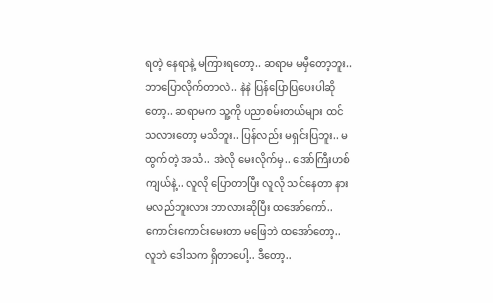ရတဲ့ နေရာနဲ့ မကြားရတော့.. ဆရာမ မမှီတော့ဘူး.. ဘာပြောလိုက်တာလဲ.. နဲနဲ ပြန်ပြောပြပေးပါဆိုတော့.. ဆရာမက သူ့ကို ပညာစမ်းတယ်များ ထင်သလားတော့ မသိဘူး.. ပြန်လည်း မရှင်းပြဘူး.. မထွက်တဲ့ အသံ.. အဲလို မေးလိုက်မှ.. အော်ကြီးဟစ်ကျယ်နဲ့.. လူလို ပြောတာပြီး လူလို သင်နေတာ နားမလည်ဘူးလား ဘာလားဆိုပြီး ထအော်ကော်.. ကောင်းကောင်းမေးတာ မဖြေဘဲ ထအော်တော့.. လူဘဲ ဒေါသက ရှိတာပေါ့.. ဒီတော့..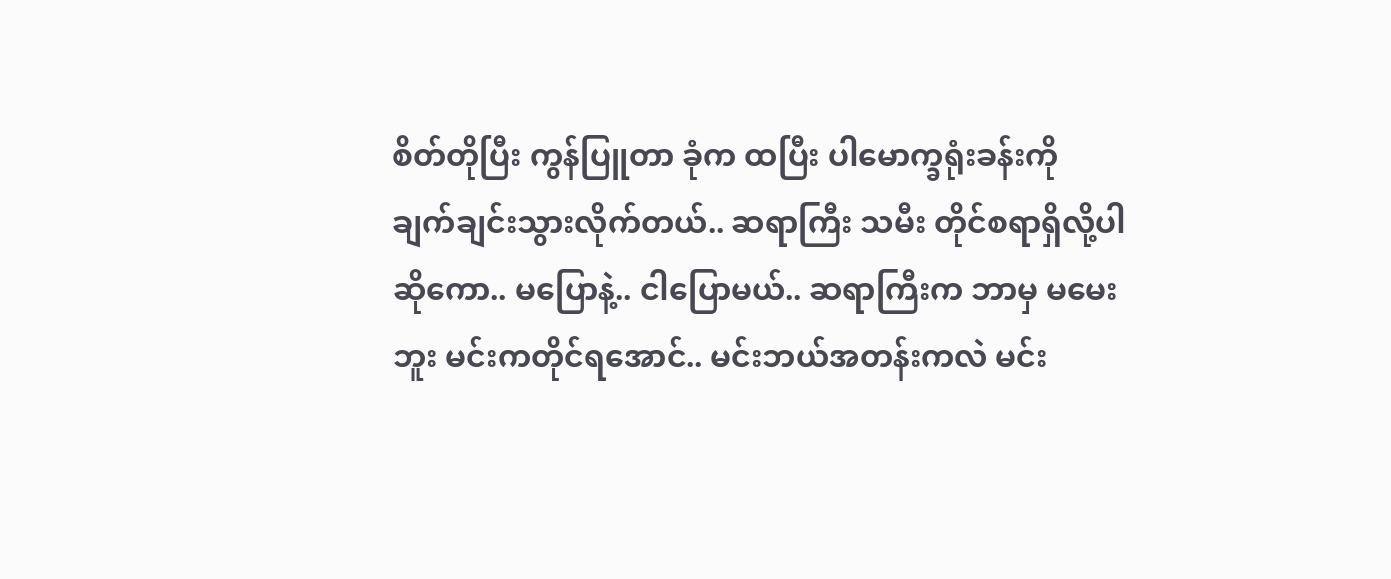စိတ်တိုပြီး ကွန်ပြူတာ ခုံက ထပြီး ပါမောက္ခရုံးခန်းကို ချက်ချင်းသွားလိုက်တယ်.. ဆရာကြီး သမီး တိုင်စရာရှိလို့ပါ ဆိုကော.. မပြောနဲ့.. ငါပြောမယ်.. ဆရာကြီးက ဘာမှ မမေးဘူး မင်းကတိုင်ရအောင်.. မင်းဘယ်အတန်းကလဲ မင်း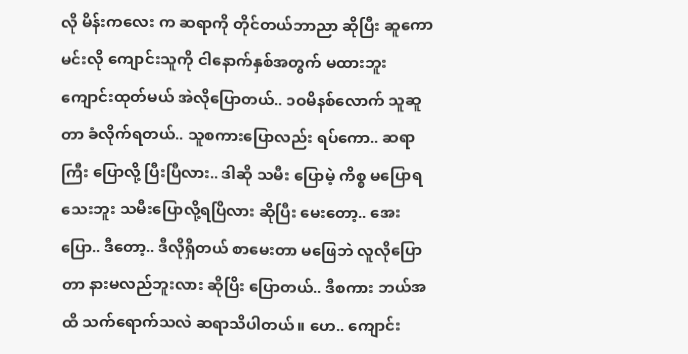လို မိန်းကလေး က ဆရာကို တိုင်တယ်ဘာညာ ဆိုပြီး ဆူကောမင်းလို ကျောင်းသူကို ငါနောက်နှစ်အတွက် မထားဘူး ကျောင်းထုတ်မယ် အဲလိုပြောတယ်.. ၁ဝမိနစ်လောက် သူဆူတာ ခံလိုက်ရတယ်.. သူစကားပြောလည်း ရပ်ကော.. ဆရာကြီး ပြောလို့ ပြီးပြီလား.. ဒါဆို သမီး ပြောမဲ့ ကိစ္စ မပြောရသေးဘူး သမီးပြောလို့ရပြိလား ဆိုပြီး မေးတော့.. အေးပြော.. ဒီတော့.. ဒီလိုရှိတယ် စာမေးတာ မဖြေဘဲ လူလိုပြောတာ နားမလည်ဘူးလား ဆိုပြိး ပြောတယ်.. ဒီစကား ဘယ်အထိ သက်ရောက်သလဲ ဆရာသိပါတယ်။ ဟေ.. ကျောင်း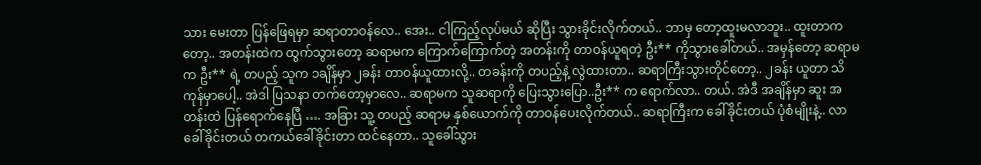သား မေးတာ ပြန်ဖြေရမှာ ဆရာတာဝန်လေ.. အေး.. ငါကြည့်လုပ်မယ် ဆိုပြီး သွားခိုင်းလိုက်တယ်.. ဘာမှ တော့ထူးမလာဘူး.. ထူးတာကတော့.. အတန်းထဲက ထွက်သွားတော့ ဆရာမက ကြောက်ကြောက်တဲ့ အတန်းကို တာဝန်ယူရတဲ့ ဦး** ကိုသွားခေါ်တယ်.. အမှန်တော့ ဆရာမက ဦး** ရဲ့ တပည့် သူက ၁ချိန်မှာ ၂ခန်း တာဝန်ယူထားလို့.. တခန်းကို တပည့်နဲ့ လွဲထားတာ.. ဆရာကြီးသွားတိုင်တော့.. ၂ခန်း ယူတာ သိကုန်မှာပေါ့.. အဲဒါ ပြသနာ တက်တော့မှာလေ.. ဆရာမက သူဆရာကို ပြေးသွားပြော..ဦး** က ရောက်လာ.. တယ်. အဲဒီ အချိန်မှာ ဆူး အတန်းထဲ ပြန်ရောက်နေပြီ …. အခြား သူ့ တပည့် ဆရာမ နှစ်ယောက်ကို တာဝန်ပေးလိုက်တယ်.. ဆရာကြီးက ခေါ်ခိုင်းတယ် ပုံစံမျိုးနဲ့.. လာခေါ်ခိုင်းတယ် တကယ်ခေါ်ခိုင်းတာ ထင်နေတာ.. သူခေါ်သွား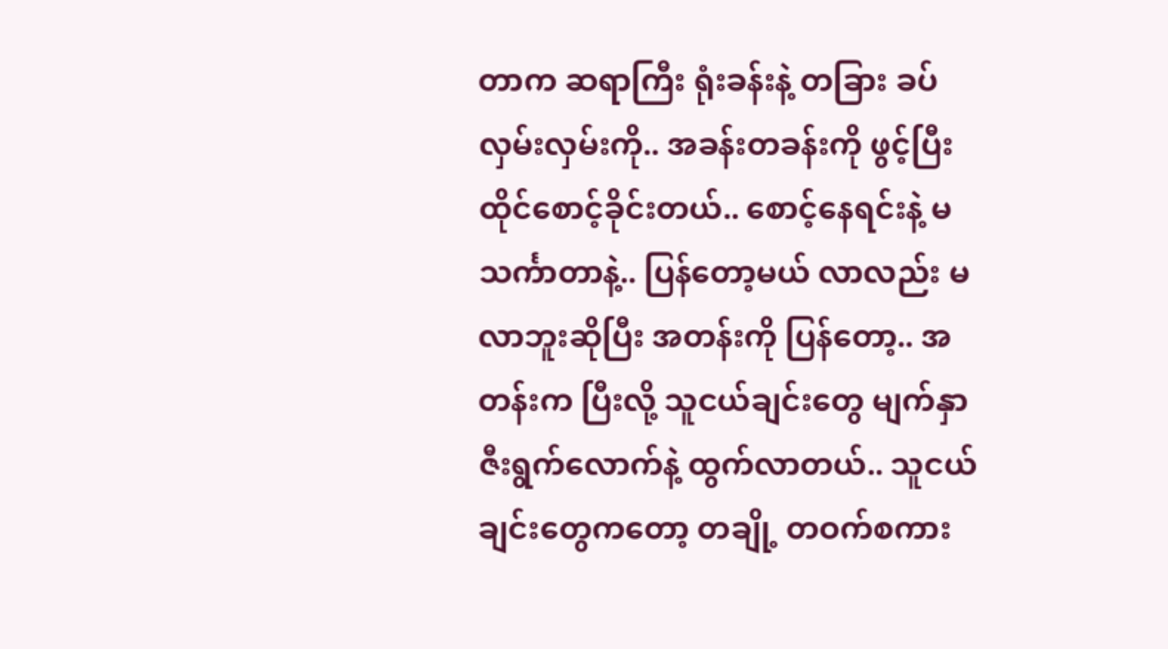တာက ဆရာကြီး ရုံးခန်းနဲ့ တခြား ခပ်လှမ်းလှမ်းကို.. အခန်းတခန်းကို ဖွင့်ပြီး ထိုင်စောင့်ခိုင်းတယ်.. စောင့်နေရင်းနဲ့ မသင်္ကာတာနဲ့.. ပြန်တော့မယ် လာလည်း မလာဘူးဆိုပြီး အတန်းကို ပြန်တော့.. အတန်းက ပြီးလို့ သူငယ်ချင်းတွေ မျက်နှာ ဇီးရွက်လောက်နဲ့ ထွက်လာတယ်.. သူငယ်ချင်းတွေကတော့ တချို့ တဝက်စကား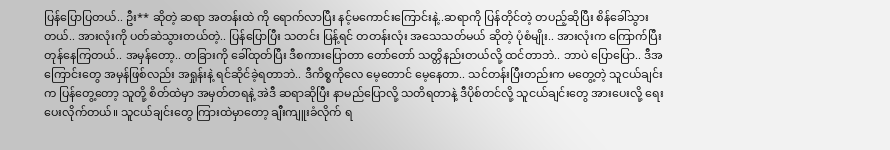ပြန်ပြောပြတယ်.. ဦး** ဆိုတဲ့ ဆရာ အတန်းထဲ ကို ရောက်လာပြီး နင့်မကောင်းကြောင်းနဲ့..ဆရာကို ပြန်တိုင်တဲ့ တပည့်ဆိုပြီး စိန်ခေါ်သွားတယ်.. အားလုံးကို ပတ်ဆဲသွားတယ်တဲ့.. ပြန်ပြောပြီး သတင်း ပြန့်ရင် တတန်းလုံး အသေသတ်မယ် ဆိုတဲ့ ပုံစံမျိုး.. အားလုံးက ကြောက်ပြီး တုန်နေကြတယ်.. အမှန်တော့.. တခြားကို ခေါ်ထုတ်ပြီး ဒီစကားပြောတာ တော်တော် သတ္တိနည်းတယ်လို့ ထင်တာဘဲ.. ဘာပဲ ပြောပြော.. ဒီအကြောင်းတွေ အမှန်ဖြစ်လည်း အရှုန်းနဲ့ ရင်ဆိုင်ခဲ့ရတာဘဲ.. ဒီကိစ္စကိုလေ မေ့တောင် မေ့နေတာ.. သင်တန်းပြီးတည်းက မတွေ့တဲ့ သူငယ်ချင်းက ပြန်တွေ့တော့ သူတို့ စိတ်ထဲမှာ အမှတ်တရနဲ့ အဲဒီ ဆရာဆိုပြီး နာမည်ပြောလို့ သတိရတာနဲ့ ဒီပိုစ်တင်လို့ သူငယ်ချင်းတွေ အားပေးလို့ ရေးပေးလိုက်တယ်။ သူငယ်ချင်းတွေ ကြားထဲမှာတော့ ချီးကျူးခံလိုက် ရ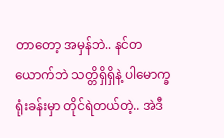တာတော့ အမှန်ဘဲ.. နင်တယောက်ဘဲ သတ္တိရှိရှိနဲ့ ပါမောက္ခ ရုံးခန်းမှာ တိုင်ရဲတယ်တဲ့.. အဲဒီ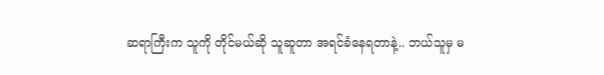ဆရာကြီးက သူကို တိုင်မယ်ဆို သူဆူတာ အရင်ခံနေရတာနဲ့.. ဘယ်သူမှ မ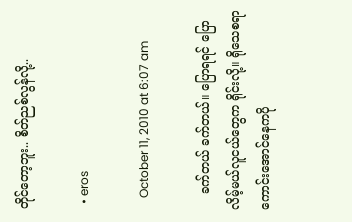တိုင်တော့ဘူး.. စိတ်ညစ်လွန်လို့..

  • eros

    October 11, 2010 at 6:07 am

    ခက်တယ် ခက်တယ်။ ပြောရရင် ပြောလိမ့်မယ်လူငယ်တွေက ရိုင်းလို့။ ရိုသေစရာကောင်းအောင်နေကပို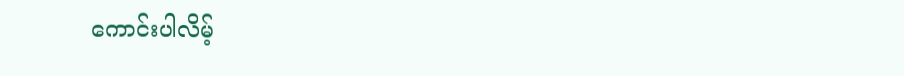ကောင်းပါလိမ့်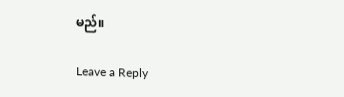မည်။

Leave a Reply